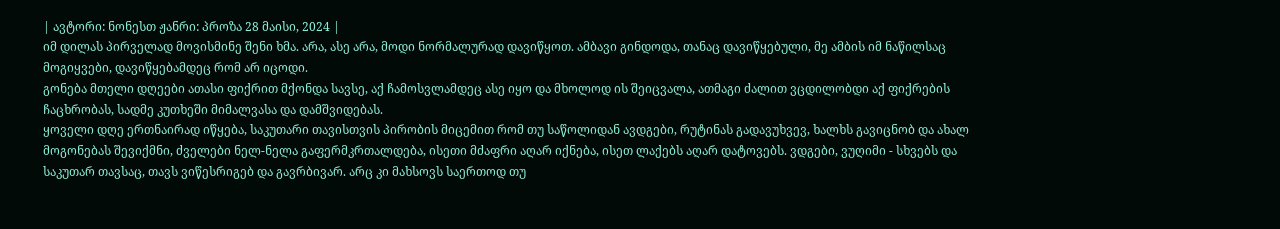| ავტორი: ნონესთ ჟანრი: პროზა 28 მაისი, 2024 |
იმ დილას პირველად მოვისმინე შენი ხმა. არა, ასე არა, მოდი ნორმალურად დავიწყოთ. ამბავი გინდოდა, თანაც დავიწყებული, მე ამბის იმ ნაწილსაც მოგიყვები, დავიწყებამდეც რომ არ იცოდი.
გონება მთელი დღეები ათასი ფიქრით მქონდა სავსე, აქ ჩამოსვლამდეც ასე იყო და მხოლოდ ის შეიცვალა, ათმაგი ძალით ვცდილობდი აქ ფიქრების ჩაცხრობას, სადმე კუთხეში მიმალვასა და დამშვიდებას.
ყოველი დღე ერთნაირად იწყება, საკუთარი თავისთვის პირობის მიცემით რომ თუ საწოლიდან ავდგები, რუტინას გადავუხვევ, ხალხს გავიცნობ და ახალ მოგონებას შევიქმნი, ძველები ნელ-ნელა გაფერმკრთალდება, ისეთი მძაფრი აღარ იქნება, ისეთ ლაქებს აღარ დატოვებს. ვდგები, ვუღიმი - სხვებს და საკუთარ თავსაც, თავს ვიწესრიგებ და გავრბივარ. არც კი მახსოვს საერთოდ თუ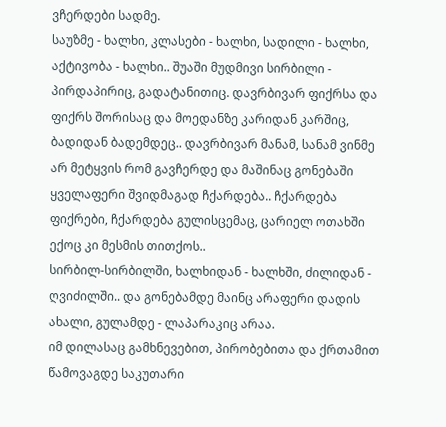ვჩერდები სადმე.
საუზმე - ხალხი, კლასები - ხალხი, სადილი - ხალხი, აქტივობა - ხალხი.. შუაში მუდმივი სირბილი - პირდაპირიც, გადატანითიც. დავრბივარ ფიქრსა და ფიქრს შორისაც და მოედანზე კარიდან კარშიც, ბადიდან ბადემდეც.. დავრბივარ მანამ, სანამ ვინმე არ მეტყვის რომ გავჩერდე და მაშინაც გონებაში ყველაფერი შვიდმაგად ჩქარდება.. ჩქარდება ფიქრები, ჩქარდება გულისცემაც, ცარიელ ოთახში ექოც კი მესმის თითქოს..
სირბილ-სირბილში, ხალხიდან - ხალხში, ძილიდან - ღვიძილში.. და გონებამდე მაინც არაფერი დადის ახალი, გულამდე - ლაპარაკიც არაა.
იმ დილასაც გამხნევებით, პირობებითა და ქრთამით წამოვაგდე საკუთარი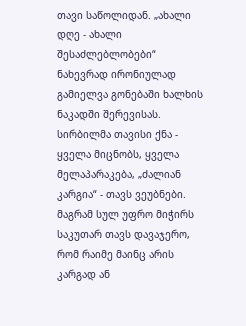თავი საწოლიდან. „ახალი დღე - ახალი შესაძლებლობები“ ნახევრად ირონიულად გამიელვა გონებაში ხალხის ნაკადში შერევისას. სირბილმა თავისი ქნა - ყველა მიცნობს, ყველა მელაპარაკება, „ძალიან კარგია“ - თავს ვეუბნები. მაგრამ სულ უფრო მიჭირს საკუთარ თავს დავაჯერო, რომ რაიმე მაინც არის კარგად ან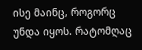ისე მაინც, როგორც უნდა იყოს. რატომღაც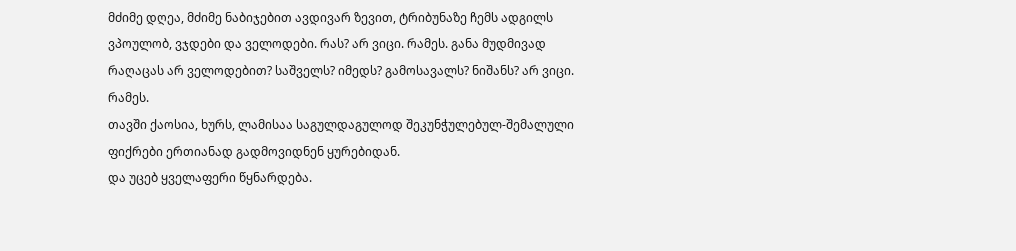მძიმე დღეა, მძიმე ნაბიჯებით ავდივარ ზევით, ტრიბუნაზე ჩემს ადგილს ვპოულობ, ვჯდები და ველოდები. რას? არ ვიცი. რამეს. განა მუდმივად რაღაცას არ ველოდებით? საშველს? იმედს? გამოსავალს? ნიშანს? არ ვიცი. რამეს.
თავში ქაოსია, ხურს, ლამისაა საგულდაგულოდ შეკუნჭულებულ-შემალული ფიქრები ერთიანად გადმოვიდნენ ყურებიდან.
და უცებ ყველაფერი წყნარდება.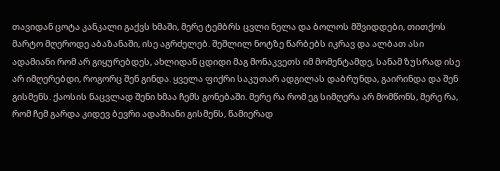თავიდან ცოტა კანკალი გაქვს ხმაში, მერე ტემბრს ცვლი ნელა და ბოლოს მშვიდდები, თითქოს მარტო მღეროდე აბაზანაში, ისე აგრძელებ. შეშლილ ნოტზე წარბებს იკრავ და ალბათ ასი ადამიანი რომ არ გიყურებდეს, ახლიდან ცდიდი მაგ მონაკვეთს იმ მომენტამდე, სანამ ზუსრად ისე არ იმღერებდი, როგორც შენ გინდა. ყველა ფიქრი საკუთარ ადგილას დაბრუნდა, გაირინდა და შენ გისმენს. ქაოსის ნაცვლად შენი ხმაა ჩემს გონებაში. მერე რა რომ ეგ სიმღერა არ მომწონს, მერე რა, რომ ჩემ გარდა კიდევ ბევრი ადამიანი გისმენს, წამიერად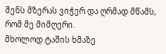შენს მზერას ვიჭერ და ღრმად მწამს, რომ მე მიმღერი.
მხოლოდ ტაშის ხმაზე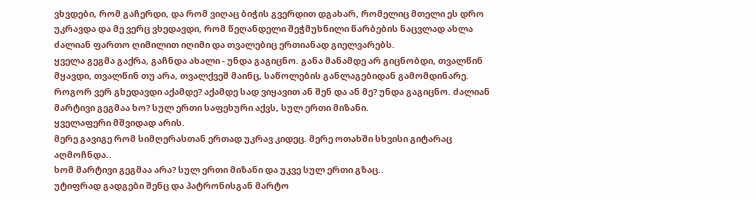ვხვდები, რომ გაჩერდი, და რომ ვიღაც ბიჭის გვერდით დგახარ, რომელიც მთელი ეს დრო უკრავდა და მე ვერც ვხედავდი, რომ წეღანდელი შეჭმუხნილი წარბების ნაცვლად ახლა ძალიან ფართო ღიმილით იღიმი და თვალებიც ერთიანად გიელვარებს.
ყველა გეგმა გაქრა, გაჩნდა ახალი - უნდა გაგიცნო. განა მანამდე არ გიცნობდი, თვალწინ მყავდი, თვალწინ თუ არა, თვალქვეშ მაინც, საწოლების განლაგებიდან გამომდინარე. როგორ ვერ გხედავდი აქამდე? აქამდე სად ვიყავით ან შენ და ან მე? უნდა გაგიცნო. ძალიან მარტივი გეგმაა ხო? სულ ერთი საფეხური აქვს, სულ ერთი მიზანი.
ყველაფერი მშვიდად არის.
მერე გავიგე რომ სიმღერასთან ერთად უკრავ კიდეც. მერე ოთახში სხვისი გიტარაც აღმოჩნდა..
ხომ მარტივი გეგმაა არა? სულ ერთი მიზანი და უკვე სულ ერთი გზაც..
უტიფრად გადგები შენც და პატრონისგან მარტო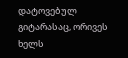დატოვებულ გიტარასაც, ორივეს ხელს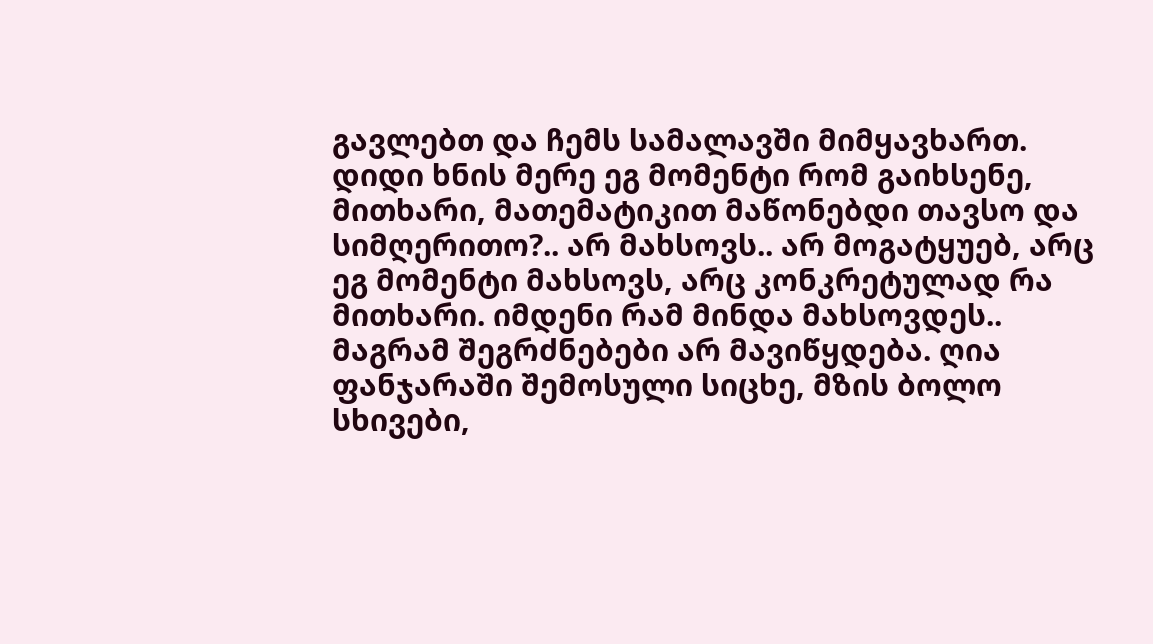გავლებთ და ჩემს სამალავში მიმყავხართ.
დიდი ხნის მერე ეგ მომენტი რომ გაიხსენე, მითხარი, მათემატიკით მაწონებდი თავსო და სიმღერითო?.. არ მახსოვს.. არ მოგატყუებ, არც ეგ მომენტი მახსოვს, არც კონკრეტულად რა მითხარი. იმდენი რამ მინდა მახსოვდეს..
მაგრამ შეგრძნებები არ მავიწყდება. ღია ფანჯარაში შემოსული სიცხე, მზის ბოლო სხივები,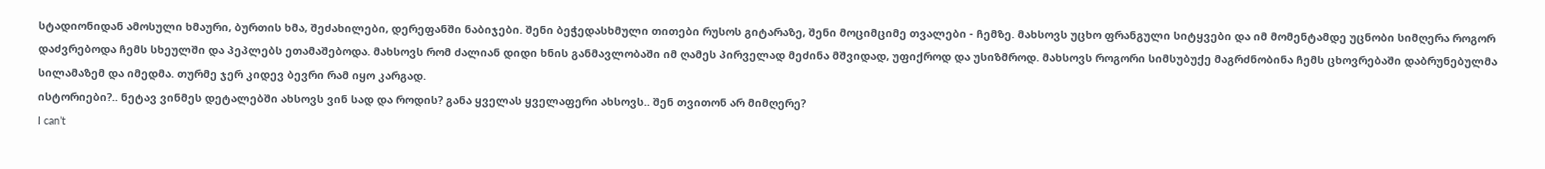სტადიონიდან ამოსული ხმაური, ბურთის ხმა, შეძახილები, დერეფანში ნაბიჯები. შენი ბეჭედასხმული თითები რუსოს გიტარაზე, შენი მოციმციმე თვალები - ჩემზე. მახსოვს უცხო ფრანგული სიტყვები და იმ მომენტამდე უცნობი სიმღერა როგორ დაძვრებოდა ჩემს სხეულში და პეპლებს ეთამაშებოდა. მახსოვს რომ ძალიან დიდი ხნის განმავლობაში იმ ღამეს პირველად მეძინა მშვიდად, უფიქროდ და უსიზმროდ. მახსოვს როგორი სიმსუბუქე მაგრძნობინა ჩემს ცხოვრებაში დაბრუნებულმა სილამაზემ და იმედმა. თურმე ჯერ კიდევ ბევრი რამ იყო კარგად.
ისტორიები?.. ნეტავ ვინმეს დეტალებში ახსოვს ვინ სად და როდის? განა ყველას ყველაფერი ახსოვს.. შენ თვითონ არ მიმღერე?
I can’t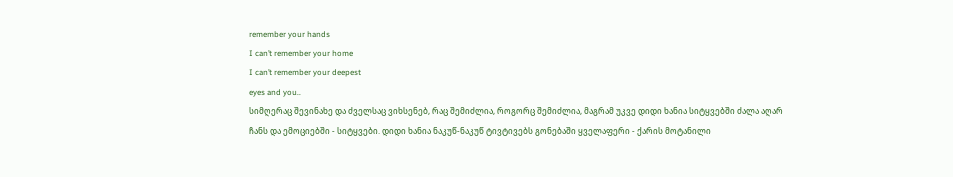remember your hands
I can’t remember your home
I can’t remember your deepest
eyes and you..
სიმღერაც შევინახე და ძველსაც ვიხსენებ, რაც შემიძლია, როგორც შემიძლია, მაგრამ უკვე დიდი ხანია სიტყვებში ძალა აღარ ჩანს და ემოციებში - სიტყვები. დიდი ხანია ნაკუწ-ნაკუწ ტივტივებს გონებაში ყველაფერი - ქარის მოტანილი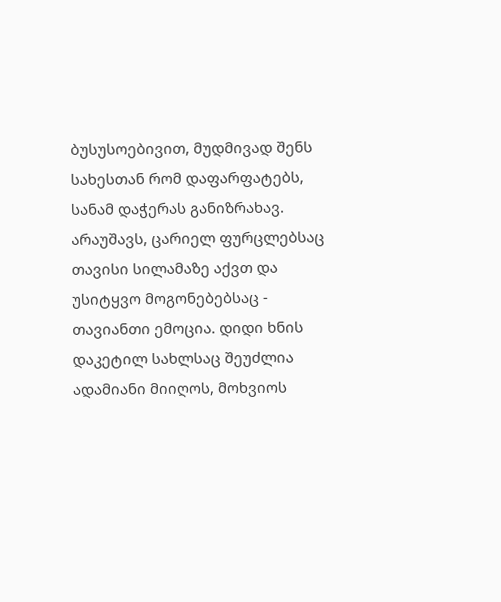ბუსუსოებივით, მუდმივად შენს სახესთან რომ დაფარფატებს, სანამ დაჭერას განიზრახავ.
არაუშავს, ცარიელ ფურცლებსაც თავისი სილამაზე აქვთ და უსიტყვო მოგონებებსაც - თავიანთი ემოცია. დიდი ხნის დაკეტილ სახლსაც შეუძლია ადამიანი მიიღოს, მოხვიოს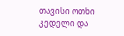თავისი ოთხი კედელი და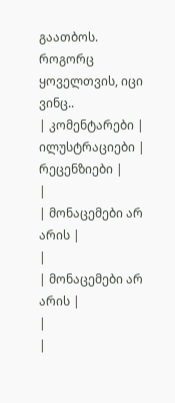გაათბოს.
როგორც ყოველთვის, იცი ვინც..
| კომენტარები |
ილუსტრაციები |
რეცენზიები |
|
| მონაცემები არ არის |
|
| მონაცემები არ არის |
|
|